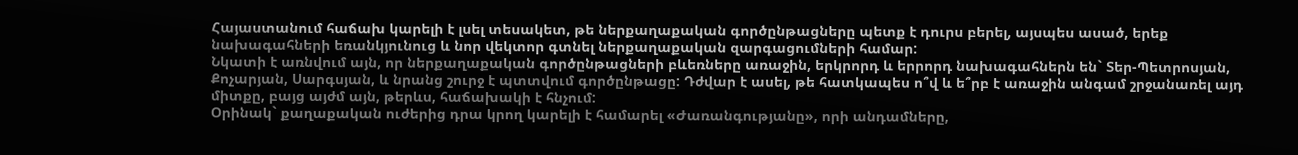Հայաստանում հաճախ կարելի է լսել տեսակետ, թե ներքաղաքական գործընթացները պետք է դուրս բերել, այսպես ասած, երեք նախագահների եռանկյունուց և նոր վեկտոր գտնել ներքաղաքական զարգացումների համար:
Նկատի է առնվում այն, որ ներքաղաքական գործընթացների բևեռները առաջին, երկրորդ և երրորդ նախագահներն են` Տեր-Պետրոսյան, Քոչարյան, Սարգսյան, և նրանց շուրջ է պտտվում գործընթացը: Դժվար է ասել, թե հատկապես ո՞վ և ե՞րբ է առաջին անգամ շրջանառել այդ միտքը, բայց այժմ այն, թերևս, հաճախակի է հնչում:
Օրինակ` քաղաքական ուժերից դրա կրող կարելի է համարել «Ժառանգությանը», որի անդամները,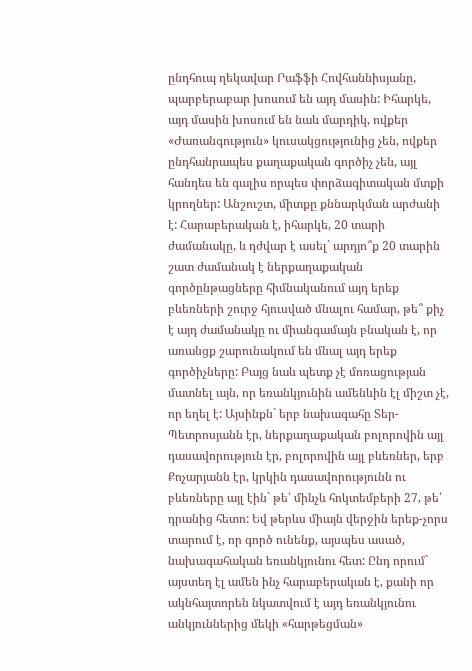ընդհուպ ղեկավար Րաֆֆի Հովհաննիսյանը, պարբերաբար խոսում են այդ մասին: Իհարկե, այդ մասին խոսում են նաև մարդիկ, ովքեր «Ժառանգություն» կուսակցությունից չեն, ովքեր ընդհանրապես քաղաքական գործիչ չեն, այլ հանդես են գալիս որպես փորձագիտական մտքի կրողներ: Անշուշտ, միտքը քննարկման արժանի է: Հարաբերական է, իհարկե, 20 տարի ժամանակը, և դժվար է ասել` արդյո՞ք 20 տարին շատ ժամանակ է ներքաղաքական գործընթացները հիմնականում այդ երեք բևեռների շուրջ հյուսված մնալու համար, թե՞ քիչ է այդ ժամանակը ու միանգամայն բնական է, որ առանցք շարունակում են մնալ այդ երեք գործիչները: Բայց նաև պետք չէ մոռացության մատնել այն, որ եռանկյունին ամենևին էլ միշտ չէ, որ եղել է: Այսինքն` երբ նախագահը Տեր-Պետրոսյանն էր, ներքաղաքական բոլորովին այլ դասավորություն էր, բոլորովին այլ բևեռներ, երբ Քոչարյանն էր, կրկին դասավորությունն ու բևեռները այլ էին` թե՛ մինչև հոկտեմբերի 27, թե՛ դրանից հետո: Եվ թերևս միայն վերջին երեք-չորս տարում է, որ գործ ունենք, այսպես ասած, նախագահական եռանկյունու հետ: Ընդ որում` այստեղ էլ ամեն ինչ հարաբերական է, քանի որ ակնհայտորեն նկատվում է այդ եռանկյունու անկյուններից մեկի «հարթեցման»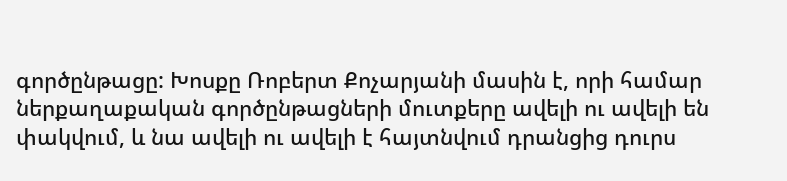գործընթացը: Խոսքը Ռոբերտ Քոչարյանի մասին է, որի համար ներքաղաքական գործընթացների մուտքերը ավելի ու ավելի են փակվում, և նա ավելի ու ավելի է հայտնվում դրանցից դուրս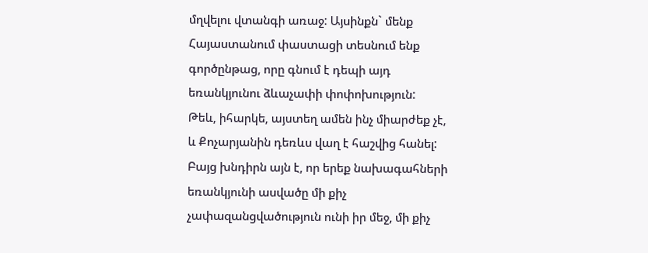մղվելու վտանգի առաջ: Այսինքն` մենք Հայաստանում փաստացի տեսնում ենք գործընթաց, որը գնում է դեպի այդ եռանկյունու ձևաչափի փոփոխություն:
Թեև, իհարկե, այստեղ ամեն ինչ միարժեք չէ, և Քոչարյանին դեռևս վաղ է հաշվից հանել: Բայց խնդիրն այն է, որ երեք նախագահների եռանկյունի ասվածը մի քիչ չափազանցվածություն ունի իր մեջ, մի քիչ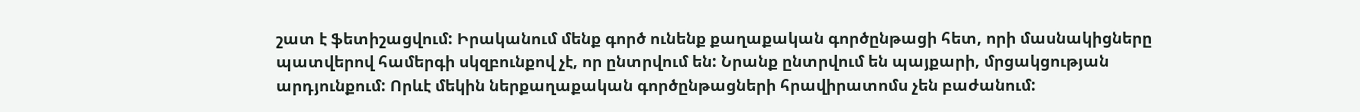շատ է ֆետիշացվում: Իրականում մենք գործ ունենք քաղաքական գործընթացի հետ, որի մասնակիցները պատվերով համերգի սկզբունքով չէ, որ ընտրվում են: Նրանք ընտրվում են պայքարի, մրցակցության արդյունքում: Որևէ մեկին ներքաղաքական գործընթացների հրավիրատոմս չեն բաժանում: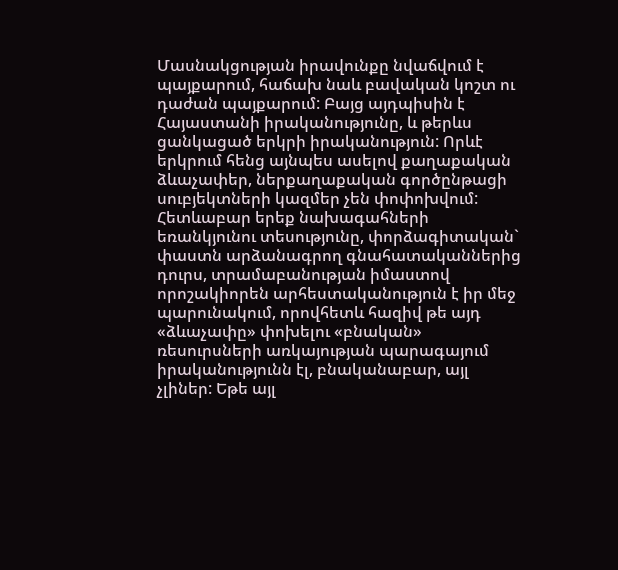Մասնակցության իրավունքը նվաճվում է պայքարում, հաճախ նաև բավական կոշտ ու դաժան պայքարում: Բայց այդպիսին է Հայաստանի իրականությունը, և թերևս ցանկացած երկրի իրականություն: Որևէ երկրում հենց այնպես ասելով քաղաքական ձևաչափեր, ներքաղաքական գործընթացի սուբյեկտների կազմեր չեն փոփոխվում: Հետևաբար երեք նախագահների եռանկյունու տեսությունը, փորձագիտական` փաստն արձանագրող գնահատականներից դուրս, տրամաբանության իմաստով որոշակիորեն արհեստականություն է իր մեջ պարունակում, որովհետև հազիվ թե այդ «ձևաչափը» փոխելու «բնական» ռեսուրսների առկայության պարագայում իրականությունն էլ, բնականաբար, այլ չլիներ: Եթե այլ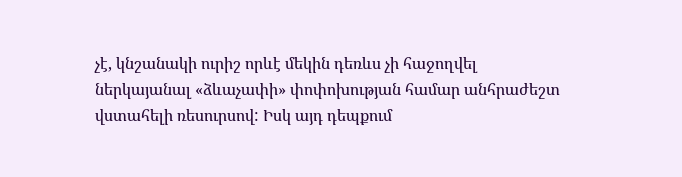չէ, կնշանակի ուրիշ որևէ մեկին դեռևս չի հաջողվել ներկայանալ «ձևաչափի» փոփոխության համար անհրաժեշտ վստահելի ռեսուրսով: Իսկ այդ դեպքում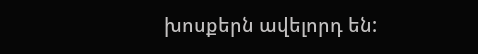խոսքերն ավելորդ են: